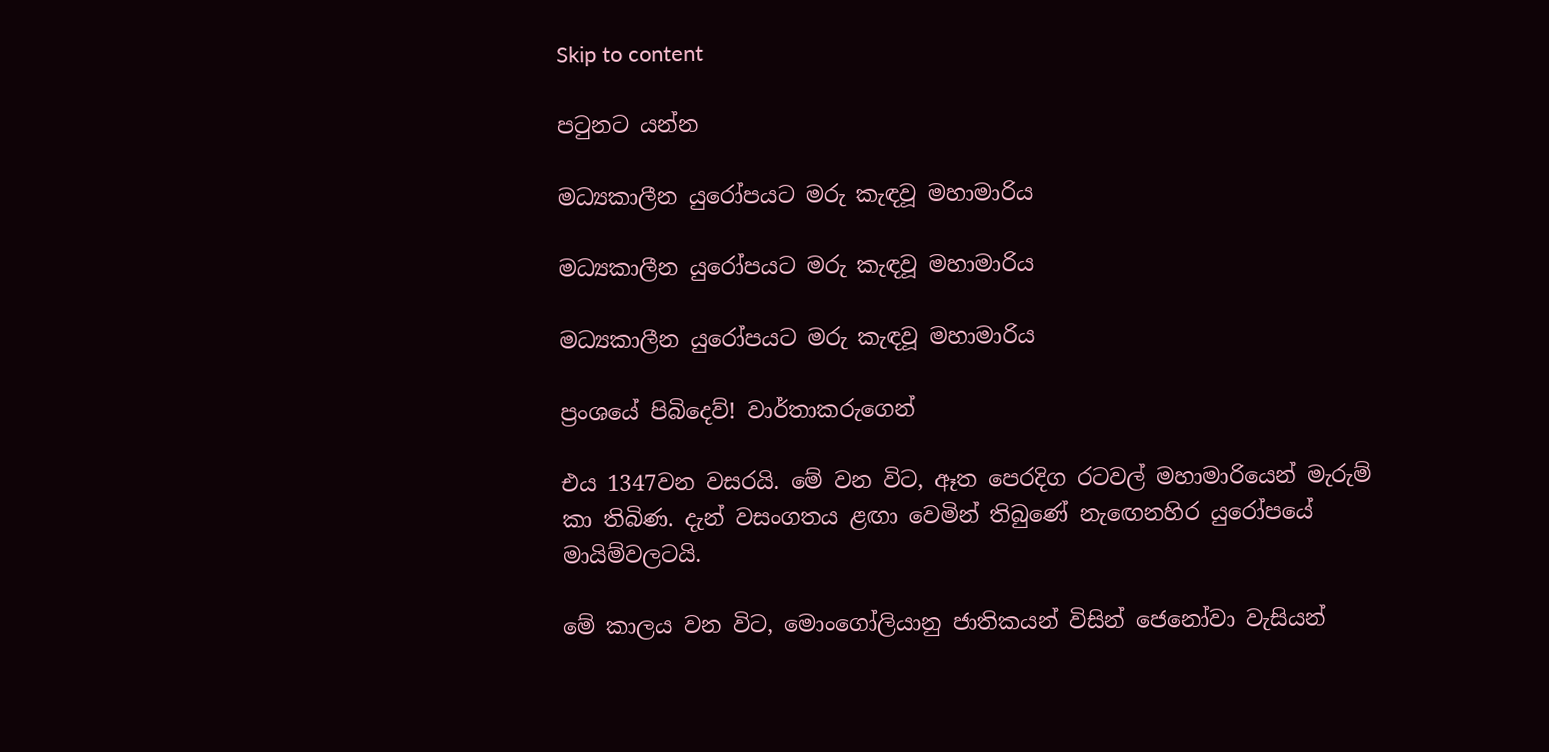Skip to content

පටුනට යන්න

මධ්‍යකාලීන යුරෝපයට මරු කැඳවූ මහාමාරිය

මධ්‍යකාලීන යුරෝපයට මරු කැඳවූ මහාමාරිය

මධ්‍යකාලීන යුරෝපයට මරු කැඳවූ මහාමාරිය

ප්‍රංශයේ පිබිදෙව්! වාර්තාකරුගෙන්

එය 1347වන වසරයි. මේ වන විට, ඈත පෙරදිග රටවල් මහාමාරියෙන් මැරුම් කා තිබිණ. දැන් වසංගතය ළඟා වෙමින් තිබුණේ නැඟෙනහිර යුරෝපයේ මායිම්වලටයි.

මේ කාලය වන විට, මොංගෝලියානු ජාතිකයන් විසින් ජෙනෝවා වැසියන්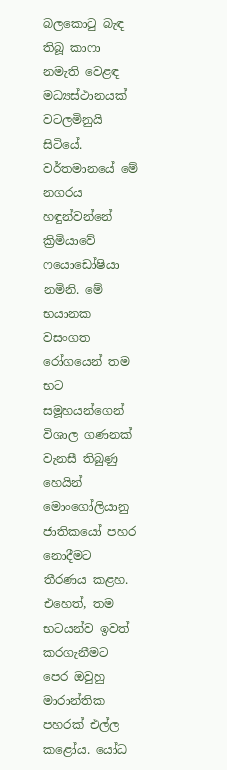බලකොටු බැඳ තිබූ කාෆා නමැති වෙළඳ මධ්‍යස්ථානයක් වටලමිනුයි සිටියේ. වර්තමානයේ මේ නගරය හඳුන්වන්නේ ක්‍රිමියාවේ ෆයොඩෝෂියා නමිනි. මේ භයානක වසංගත රෝගයෙන් තම භට සමූහයන්ගෙන් විශාල ගණනක් වැනසී තිබුණු හෙයින් මොංගෝලියානු ජාතිකයෝ පහර නොදීමට තීරණය කළහ. එහෙත්, තම භටයන්ව ඉවත් කරගැනීමට පෙර ඔවුහු මාරාන්තික පහරක් එල්ල කළෝය. යෝධ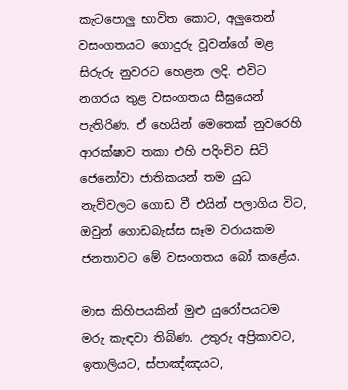කැටපොලු භාවිත කොට, අලුතෙන් වසංගතයට ගොදුරු වූවන්ගේ මළ සිරුරු නුවරට හෙළන ලදි. එවිට නගරය තුළ වසංගතය සීඝ්‍රයෙන් පැතිරිණ. ඒ හෙයින් මෙතෙක් නුවරෙහි ආරක්ෂාව තකා එහි පදිංචිව සිටි ජෙනෝවා ජාතිකයන් තම යුධ නැව්වලට ගොඩ වී එයින් පලාගිය විට, ඔවුන් ගොඩබැස්ස සෑම වරායකම ජනතාවට මේ වසංගතය බෝ කළේය.

මාස කිහිපයකින් මුළු යුරෝපයටම මරු කැඳවා තිබිණ. උතුරු අප්‍රිකාවට, ඉතාලියට, ස්පාඤ්ඤයට,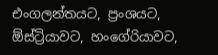එංගලන්තයට, ප්‍රංශයට, ඕස්ට්‍රියාවට, හංගේරියාවට,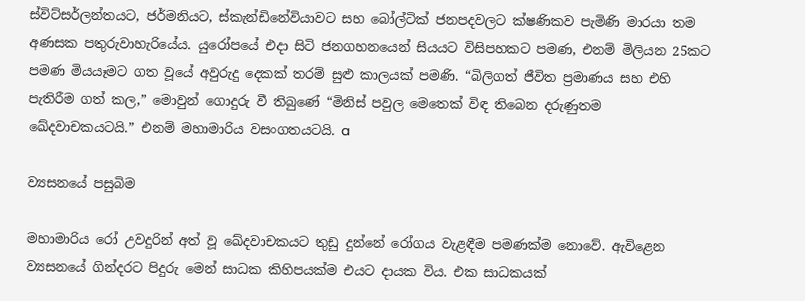ස්විට්සර්ලන්තයට, ජර්මනියට, ස්කැන්ඩිනේවියාවට සහ බෝල්ටික් ජනපදවලට ක්ෂණිකව පැමිණි මාරයා තම අණසක පතුරුවාහැරියේය. යුරෝපයේ එදා සිටි ජනගහනයෙන් සියයට විසිපහකට පමණ, එනම් මිලියන 25කට පමණ මියයෑමට ගත වූයේ අවුරුදු දෙකක් තරම් සුළු කාලයක් පමණි. “බිලිගත් ජීවිත ප්‍රමාණය සහ එහි පැතිරීම ගත් කල,” මොවුන් ගොදුරු වී තිබුණේ “මිනිස් පවුල මෙතෙක් විඳ තිබෙන දරුණුතම ඛේදවාචකයටයි.” එනම් මහාමාරිය වසංගතයටයි. a

ව්‍යසනයේ පසුබිම

මහාමාරිය රෝ උවදුරින් අත් වූ ඛේදවාචකයට තුඩු දුන්නේ රෝගය වැළඳීම පමණක්ම නොවේ. ඇවිළෙන ව්‍යසනයේ ගින්දරට පිදුරු මෙන් සාධක කිහිපයක්ම එයට දායක විය. එක සාධකයක්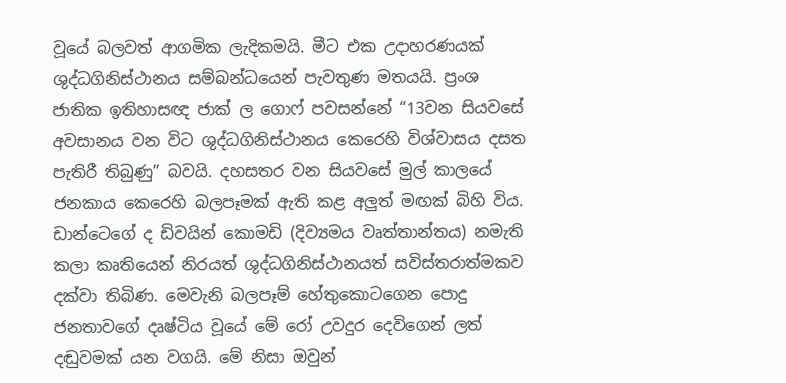වූයේ බලවත් ආගමික ලැදිකමයි. මීට එක උදාහරණයක් ශුද්ධගිනිස්ථානය සම්බන්ධයෙන් පැවතුණ මතයයි. ප්‍රංශ ජාතික ඉතිහාසඥ ජාක් ල ගොෆ් පවසන්නේ “13වන සියවසේ අවසානය වන විට ශුද්ධගිනිස්ථානය කෙරෙහි විශ්වාසය දසත පැතිරී තිබුණු” බවයි. දහසතර වන සියවසේ මුල් කාලයේ ජනකාය කෙරෙහි බලපෑමක් ඇති කළ අලුත් මඟක් බිහි විය. ඩාන්ටෙගේ ද ඩිවයින් කොමඩි (දිව්‍යමය වෘත්තාන්තය) නමැති කලා කෘතියෙන් නිරයත් ශුද්ධගිනිස්ථානයත් සවිස්තරාත්මකව දක්වා තිබිණ. මෙවැනි බලපෑම් හේතුකොටගෙන පොදු ජනතාවගේ දෘෂ්ටිය වූයේ මේ රෝ උවදුර දෙවිගෙන් ලත් දඬුවමක් යන වගයි. මේ නිසා ඔවුන්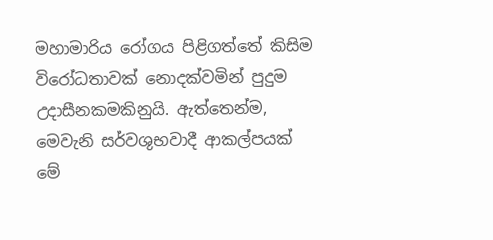මහාමාරිය රෝගය පිළිගත්තේ කිසිම විරෝධතාවක් නොදක්වමින් පුදුම උදාසීනකමකිනුයි. ඇත්තෙන්ම, මෙවැනි සර්වශුභවාදී ආකල්පයක් මේ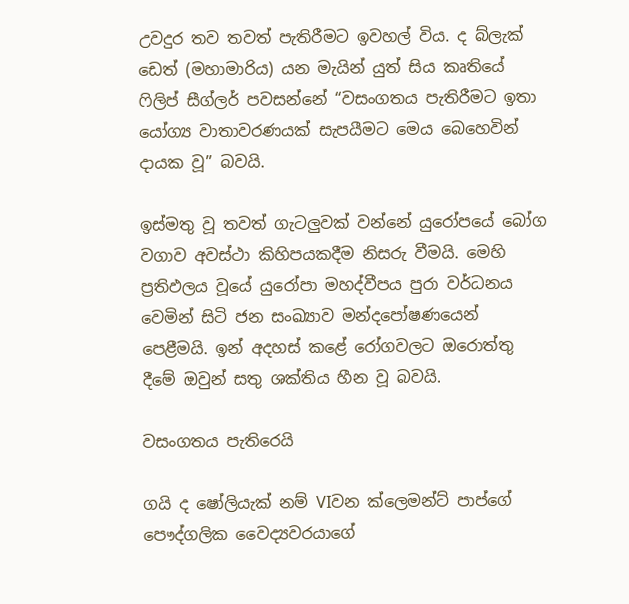උවදුර තව තවත් පැතිරීමට ඉවහල් විය. ද බ්ලැක් ඩෙත් (මහාමාරිය) යන මැයින් යුත් සිය කෘතියේ ෆිලිප් සීග්ලර් පවසන්නේ “වසංගතය පැතිරීමට ඉතා යෝග්‍ය වාතාවරණයක් සැපයීමට මෙය බෙහෙවින් දායක වූ” බවයි.

ඉස්මතු වූ තවත් ගැටලුවක් වන්නේ යුරෝපයේ බෝග වගාව අවස්ථා කිහිපයකදීම නිසරු වීමයි. මෙහි ප්‍රතිඵලය වූයේ යුරෝපා මහද්වීපය පුරා වර්ධනය වෙමින් සිටි ජන සංඛ්‍යාව මන්දපෝෂණයෙන් පෙළීමයි. ඉන් අදහස් කළේ රෝගවලට ඔරොත්තු දීමේ ඔවුන් සතු ශක්තිය හීන වූ බවයි.

වසංගතය පැතිරෙයි

ගයි ද ෂෝලියැක් නම් VIවන ක්ලෙමන්ට් පාප්ගේ පෞද්ගලික වෛද්‍යවරයාගේ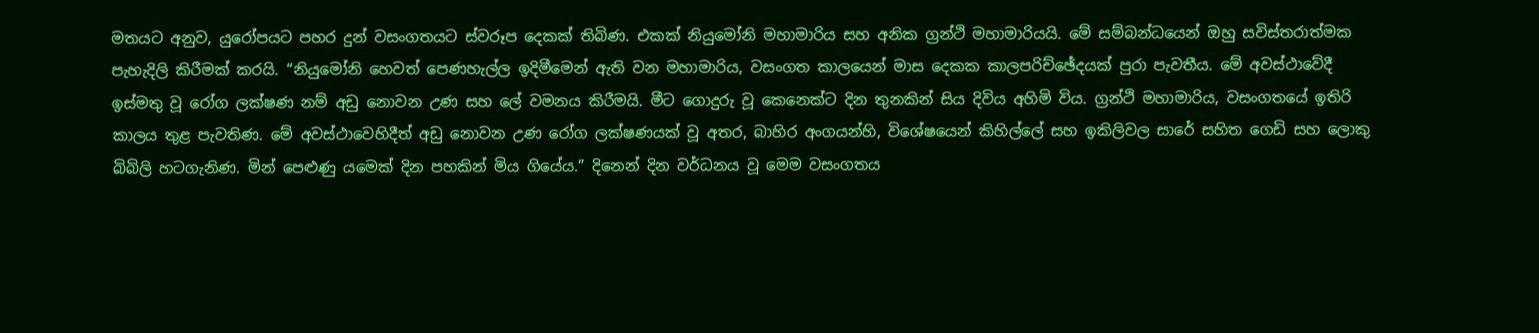මතයට අනුව, යුරෝපයට පහර දුන් වසංගතයට ස්වරූප දෙකක් තිබිණ. එකක් නියුමෝනි මහාමාරිය සහ අනික ග්‍රන්ථි මහාමාරියයි. මේ සම්බන්ධයෙන් ඔහු සවිස්තරාත්මක පැහැදිලි කිරීමක් කරයි. “නියුමෝනි හෙවත් පෙණහැල්ල ඉදිමීමෙන් ඇති වන මහාමාරිය, වසංගත කාලයෙන් මාස දෙකක කාලපරිච්ඡේදයක් පුරා පැවතීය. මේ අවස්ථාවේදී ඉස්මතු වූ රෝග ලක්ෂණ නම් අඩු නොවන උණ සහ ලේ වමනය කිරීමයි. මීට ගොදුරු වූ කෙනෙක්ට දින තුනකින් සිය දිවිය අහිමි විය. ග්‍රන්ථි මහාමාරිය, වසංගතයේ ඉතිරි කාලය තුළ පැවතිණ. මේ අවස්ථාවෙහිදීත් අඩු නොවන උණ රෝග ලක්ෂණයක් වූ අතර, බාහිර අංගයන්හි, විශේෂයෙන් කිහිල්ලේ සහ ඉකිලිවල සාරේ සහිත ගෙඩි සහ ලොකු බිබිලි හටගැනිණ. මින් පෙළුණු යමෙක් දින පහකින් මිය ගියේය.” දිනෙන් දින වර්ධනය වූ මෙම වසංගතය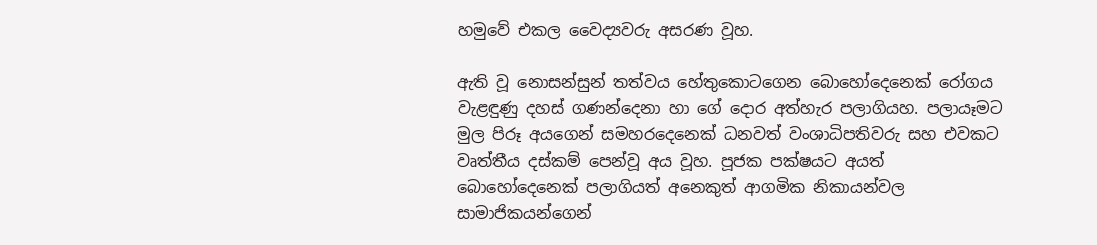හමුවේ එකල වෛද්‍යවරු අසරණ වූහ.

ඇති වූ නොසන්සුන් තත්වය හේතුකොටගෙන බොහෝදෙනෙක් රෝගය වැළඳුණු දහස් ගණන්දෙනා හා ගේ දොර අත්හැර පලාගියහ. පලායෑමට මුල පිරූ අයගෙන් සමහරදෙනෙක් ධනවත් වංශාධිපතිවරු සහ එවකට වෘත්තීය දස්කම් පෙන්වූ අය වූහ. පූජක පක්ෂයට අයත් බොහෝදෙනෙක් පලාගියත් අනෙකුත් ආගමික නිකායන්වල සාමාජිකයන්ගෙන්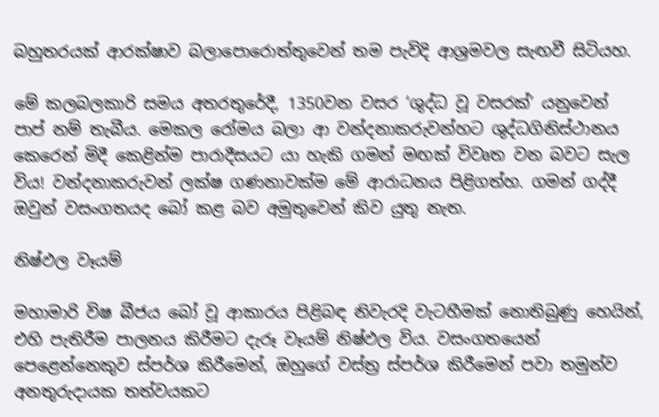බහුතරයක් ආරක්ෂාව බලාපොරොත්තුවෙන් තම පැවිදි ආශ්‍රමවල සැඟවී සිටියහ.

මේ කලබලකාරි සමය අතරතුරේදී, 1350වන වසර ‘ශුද්ධ වූ වසරක්’ යනුවෙන් පාප් නම් තැබීය. මෙකල රෝමය බලා ආ වන්දනාකරුවන්හට ශුද්ධගිනිස්ථානය කෙරෙන් මිදී කෙළින්ම පාරාදීසයට යා හැකි ගමන් මඟක් විවෘත වන බවට සැල විය! වන්දනාකරුවන් ලක්ෂ ගණනාවක්ම මේ ආරාධනය පිළිගත්හ. ගමන් ගද්දී ඔවුන් වසංගතයද බෝ කළ බව අමුතුවෙන් කිව යුතු නැත.

නිෂ්ඵල වෑයම්

මහාමාරි විෂ බීජය බෝ වූ ආකාරය පිළිබඳ නිවැරදි වැටහීමක් නොතිබුණු හෙයින්, එහි පැතිරීම පාලනය කිරීමට දැරූ වෑයම් නිෂ්ඵල විය. වසංගතයෙන් පෙළෙන්නෙකුව ස්පර්ශ කිරීමෙන්, ඔහුගේ වස්ත්‍ර ස්පර්ශ කිරීමෙන් පවා තමුන්ව අනතුරුදායක තත්වයකට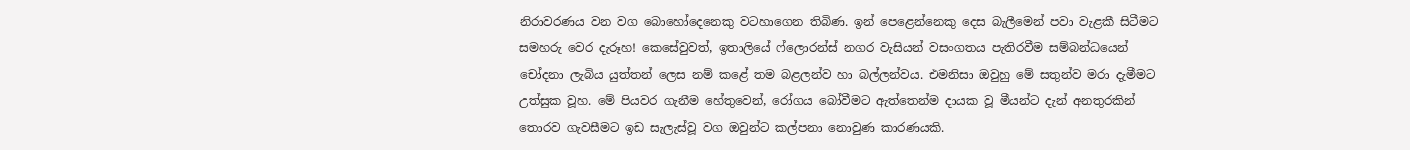නිරාවරණය වන වග බොහෝදෙනෙකු වටහාගෙන තිබිණ. ඉන් පෙළෙන්නෙකු දෙස බැලීමෙන් පවා වැළකී සිටීමට සමහරු වෙර දැරූහ! කෙසේවුවත්, ඉතාලියේ ෆ්ලොරන්ස් නගර වැසියන් වසංගතය පැතිරවීම සම්බන්ධයෙන් චෝදනා ලැබිය යුත්තන් ලෙස නම් කළේ තම බළලන්ව හා බල්ලන්වය. එමනිසා ඔවුහු මේ සතුන්ව මරා දැමීමට උත්සුක වූහ. මේ පියවර ගැනීම හේතුවෙන්, රෝගය බෝවීමට ඇත්තෙන්ම දායක වූ මීයන්ට දැන් අනතුරකින් තොරව ගැවසීමට ඉඩ සැලැස්වූ වග ඔවුන්ට කල්පනා නොවුණ කාරණයකි.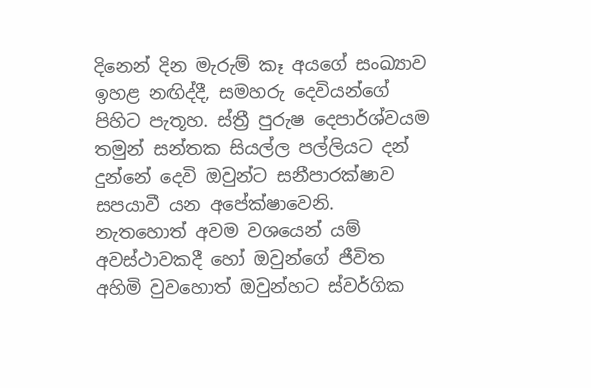දිනෙන් දින මැරුම් කෑ අයගේ සංඛ්‍යාව ඉහළ නඟිද්දී, සමහරු දෙවියන්ගේ පිහිට පැතූහ. ස්ත්‍රී පුරුෂ දෙපාර්ශ්වයම තමුන් සන්තක සියල්ල පල්ලියට දන් දුන්නේ දෙවි ඔවුන්ට සනීපාරක්ෂාව සපයාවී යන අපේක්ෂාවෙනි. නැතහොත් අවම වශයෙන් යම් අවස්ථාවකදී හෝ ඔවුන්ගේ ජීවිත අහිමි වුවහොත් ඔවුන්හට ස්වර්ගික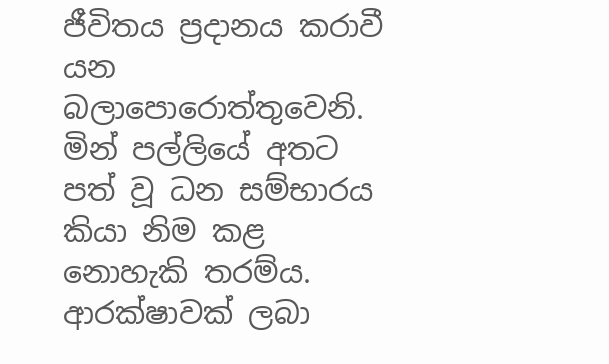ජීවිතය ප්‍රදානය කරාවී යන බලාපොරොත්තුවෙනි. මින් පල්ලියේ අතට පත් වූ ධන සම්භාරය කියා නිම කළ නොහැකි තරම්ය. ආරක්ෂාවක් ලබා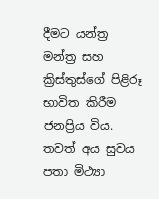දීමට යන්ත්‍ර මන්ත්‍ර සහ ක්‍රිස්තුස්ගේ පිළිරූ භාවිත කිරීම ජනප්‍රිය විය. තවත් අය සුවය පතා මිථ්‍යා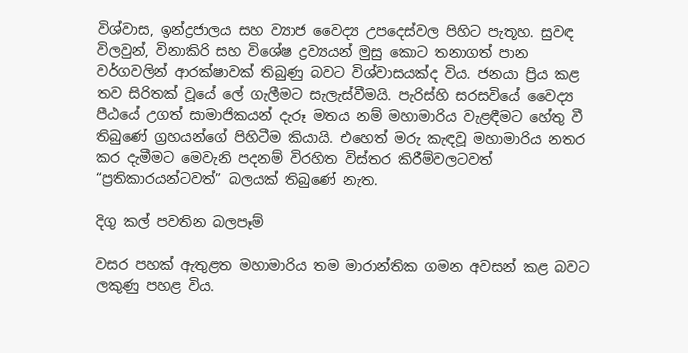විශ්වාස, ඉන්ද්‍රජාලය සහ ව්‍යාජ වෛද්‍ය උපදෙස්වල පිහිට පැතූහ. සුවඳ විලවුන්, විනාකිරි සහ විශේෂ ද්‍රව්‍යයන් මුසු කොට තනාගත් පාන වර්ගවලින් ආරක්ෂාවක් තිබුණු බවට විශ්වාසයක්ද විය. ජනයා ප්‍රිය කළ තව සිරිතක් වූයේ ලේ ගැලීමට සැලැස්වීමයි. පැරිස්හි සරසවියේ වෛද්‍ය පීඨයේ උගත් සාමාජිකයන් දැරූ මතය නම් මහාමාරිය වැළඳීමට හේතු වී තිබුණේ ග්‍රහයන්ගේ පිහිටීම කියායි. එහෙත් මරු කැඳවූ මහාමාරිය නතර කර දැමීමට මෙවැනි පදනම් විරහිත විස්තර කිරීම්වලටවත් “ප්‍රතිකාරයන්ටවත්” බලයක් තිබුණේ නැත.

දිගු කල් පවතින බලපෑම්

වසර පහක් ඇතුළත මහාමාරිය තම මාරාන්තික ගමන අවසන් කළ බවට ලකුණු පහළ විය.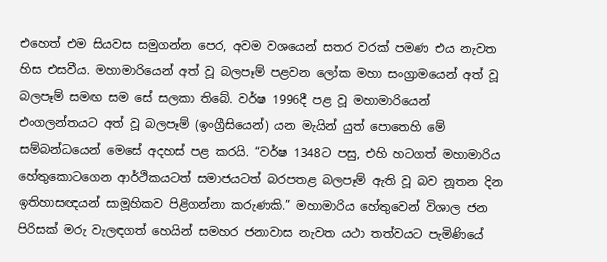එහෙත් එම සියවස සමුගන්න පෙර, අවම වශයෙන් සතර වරක් පමණ එය නැවත හිස එසවීය. මහාමාරියෙන් අත් වූ බලපෑම් පළවන ලෝක මහා සංග්‍රාමයෙන් අත් වූ බලපෑම් සමඟ සම සේ සලකා තිබේ. වර්ෂ 1996දී පළ වූ මහාමාරියෙන් එංගලන්තයට අත් වූ බලපෑම් (ඉංග්‍රීසියෙන්) යන මැයින් යුත් පොතෙහි මේ සම්බන්ධයෙන් මෙසේ අදහස් පළ කරයි. “වර්ෂ 1348ට පසු, එහි හටගත් මහාමාරිය හේතුකොටගෙන ආර්ථිකයටත් සමාජයටත් බරපතළ බලපෑම් ඇති වූ බව නූතන දින ඉතිහාසඥයන් සාමූහිකව පිළිගන්නා කරුණකි.” මහාමාරිය හේතුවෙන් විශාල ජන පිරිසක් මරු වැලඳගත් හෙයින් සමහර ජනාවාස නැවත යථා තත්වයට පැමිණියේ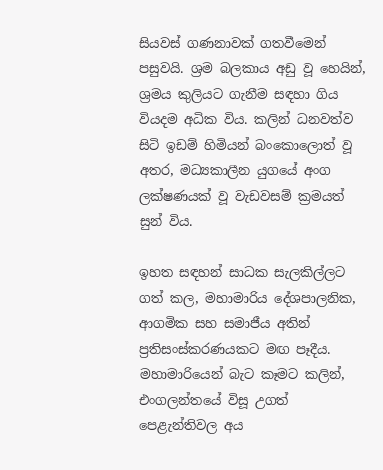සියවස් ගණනාවක් ගතවීමෙන් පසුවයි. ශ්‍රම බලකාය අඩු වූ හෙයින්, ශ්‍රමය කුලියට ගැනීම සඳහා ගිය වියදම අධික විය. කලින් ධනවත්ව සිටි ඉඩම් හිමියන් බංකොලොත් වූ අතර, මධ්‍යකාලීන යුගයේ අංග ලක්ෂණයක් වූ වැඩවසම් ක්‍රමයත් සුන් විය.

ඉහත සඳහන් සාධක සැලකිල්ලට ගත් කල, මහාමාරිය දේශපාලනික, ආගමික සහ සමාජීය අතින් ප්‍රතිසංස්කරණයකට මඟ පෑදීය. මහාමාරියෙන් බැට කෑමට කලින්, එංගලන්තයේ විසූ උගත් පෙළැන්තිවල අය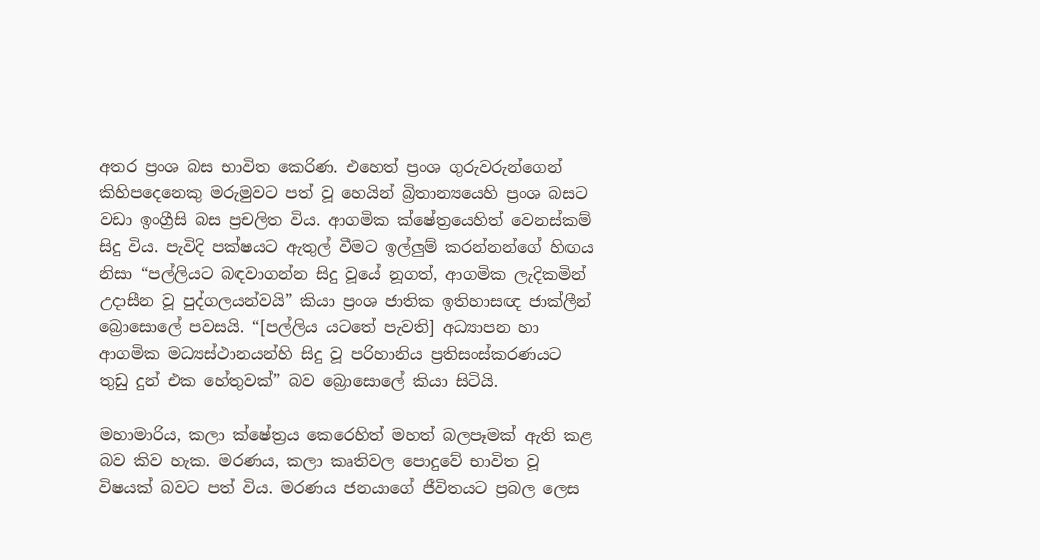අතර ප්‍රංශ බස භාවිත කෙරිණ. එහෙත් ප්‍රංශ ගුරුවරුන්ගෙන් කිහිපදෙනෙකු මරුමුවට පත් වූ හෙයින් බ්‍රිතාන්‍යයෙහි ප්‍රංශ බසට වඩා ඉංග්‍රීසි බස ප්‍රචලිත විය. ආගමික ක්ෂේත්‍රයෙහිත් වෙනස්කම් සිදු විය. පැවිදි පක්ෂයට ඇතුල් වීමට ඉල්ලුම් කරන්නන්ගේ හිඟය නිසා “පල්ලියට බඳවාගන්න සිදු වූයේ නූගත්, ආගමික ලැදිකමින් උදාසීන වූ පුද්ගලයන්වයි” කියා ප්‍රංශ ජාතික ඉතිහාසඥ ජාක්ලීන් බ්‍රොසොලේ පවසයි. “[පල්ලිය යටතේ පැවති] අධ්‍යාපන හා ආගමික මධ්‍යස්ථානයන්හි සිදු වූ පරිහානිය ප්‍රතිසංස්කරණයට තුඩු දුන් එක හේතුවක්” බව බ්‍රොසොලේ කියා සිටියි.

මහාමාරිය, කලා ක්ෂේත්‍රය කෙරෙහිත් මහත් බලපෑමක් ඇති කළ බව කිව හැක. මරණය, කලා කෘතිවල පොදුවේ භාවිත වූ විෂයක් බවට පත් විය. මරණය ජනයාගේ ජීවිතයට ප්‍රබල ලෙස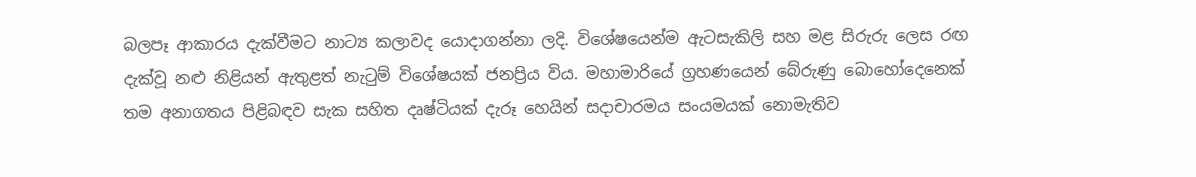බලපෑ ආකාරය දැක්වීමට නාට්‍ය කලාවද යොදාගන්නා ලදි. විශේෂයෙන්ම ඇටසැකිලි සහ මළ සිරුරු ලෙස රඟ දැක්වූ නළු නිළියන් ඇතුළත් නැටුම් විශේෂයක් ජනප්‍රිය විය. මහාමාරියේ ග්‍රහණයෙන් බේරුණු බොහෝදෙනෙක් තම අනාගතය පිළිබඳව සැක සහිත දෘෂ්ටියක් දැරූ හෙයින් සදාචාරමය සංයමයක් නොමැතිව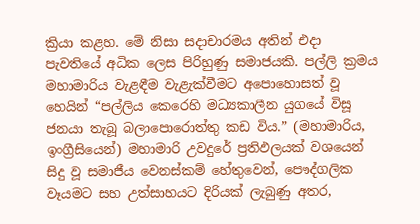ක්‍රියා කළහ. මේ නිසා සදාචාරමය අතින් එදා පැවතියේ අධික ලෙස පිරිහුණු සමාජයකි. පල්ලි ක්‍රමය මහාමාරිය වැළඳීම වැළැක්වීමට අපොහොසත් වූ හෙයින් “පල්ලිය කෙරෙහි මධ්‍යකාලීන යුගයේ විසූ ජනයා තැබූ බලාපොරොත්තු කඩ විය.” (මහාමාරිය, ඉංග්‍රීසියෙන්) මහාමාරි උවදුරේ ප්‍රතිඵලයක් වශයෙන් සිදු වූ සමාජීය වෙනස්කම් හේතුවෙන්, පෞද්ගලික වෑයමට සහ උත්සාහයට දිරියක් ලැබුණු අතර,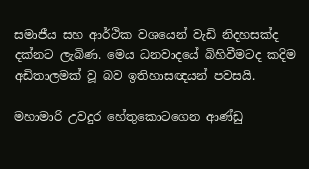සමාජීය සහ ආර්ථික වශයෙන් වැඩි නිදහසක්ද දක්නට ලැබිණ. මෙය ධනවාදයේ බිහිවීමටද කදිම අඩිතාලමක් වූ බව ඉතිහාසඥයන් පවසයි.

මහාමාරි උවදුර හේතුකොටගෙන ආණ්ඩු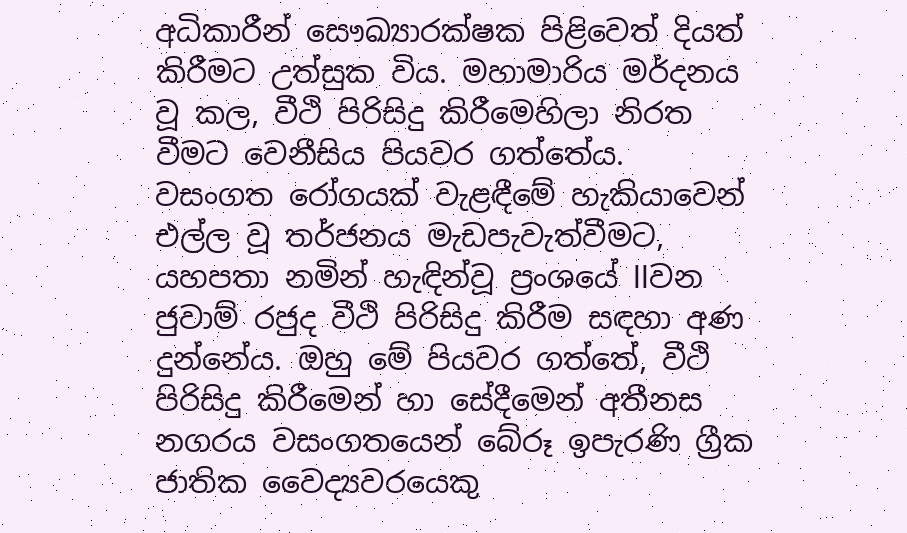අධිකාරීන් සෞඛ්‍යාරක්ෂක පිළිවෙත් දියත් කිරීමට උත්සුක විය. මහාමාරිය මර්දනය වූ කල, වීථි පිරිසිදු කිරීමෙහිලා නිරත වීමට වෙනීසිය පියවර ගත්තේය. වසංගත රෝගයක් වැළඳීමේ හැකියාවෙන් එල්ල වූ තර්ජනය මැඩපැවැත්වීමට, යහපතා නමින් හැඳින්වූ ප්‍රංශයේ llවන ජුවාම් රජුද වීථි පිරිසිදු කිරීම සඳහා අණ දුන්නේය. ඔහු මේ පියවර ගත්තේ, වීථි පිරිසිදු කිරීමෙන් හා සේදීමෙන් අතීනස නගරය වසංගතයෙන් බේරූ ඉපැරණි ග්‍රීක ජාතික වෛද්‍යවරයෙකු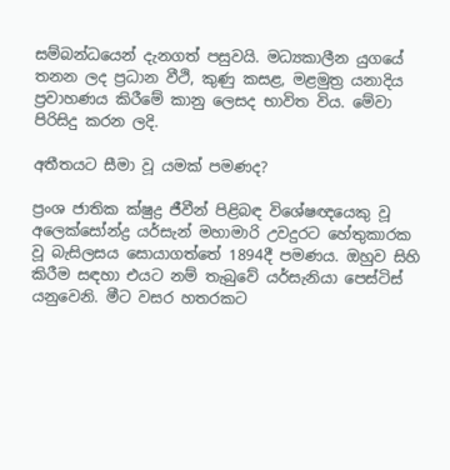සම්බන්ධයෙන් දැනගත් පසුවයි. මධ්‍යකාලීන යුගයේ තනන ලද ප්‍රධාන වීථි, කුණු කසළ, මළමුත්‍ර යනාදිය ප්‍රවාහණය කිරීමේ කානු ලෙසද භාවිත විය. මේවා පිරිසිදු කරන ලදි.

අතීතයට සීමා වූ යමක් පමණද?

ප්‍රංශ ජාතික ක්ෂුද්‍ර ජීවීන් පිළිබඳ විශේෂඥයෙකු වූ අලෙක්සෝන්ද්‍ර යර්සැන් මහාමාරි උවදුරට හේතුකාරක වූ බැසිලසය සොයාගත්තේ 1894දී පමණය. ඔහුව සිහි කිරීම සඳහා එයට නම් තැබුවේ යර්සැනියා පෙස්ටිස් යනුවෙනි. මීට වසර හතරකට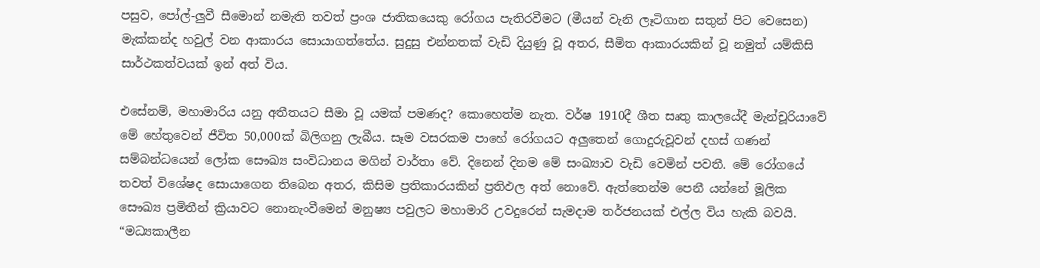පසුව, පෝල්-ලුවී සීමොන් නමැති තවත් ප්‍රංශ ජාතිකයෙකු රෝගය පැතිරවීමට (මීයන් වැනි ලෑටිගාන සතුන් පිට වෙසෙන) මැක්කන්ද හවුල් වන ආකාරය සොයාගත්තේය. සුදුසු එන්නතක් වැඩි දියුණු වූ අතර, සීමිත ආකාරයකින් වූ නමුත් යම්කිසි සාර්ථකත්වයක් ඉන් අත් විය.

එසේනම්, මහාමාරිය යනු අතීතයට සීමා වූ යමක් පමණද? කොහෙත්ම නැත. වර්ෂ 1910දී ශීත සෘතු කාලයේදී මැන්චූරියාවේ මේ හේතුවෙන් ජීවිත 50,000ක් බිලිගනු ලැබීය. සෑම වසරකම පාහේ රෝගයට අලුතෙන් ගොදුරුවූවන් දහස් ගණන් සම්බන්ධයෙන් ලෝක සෞඛ්‍ය සංවිධානය මගින් වාර්තා වේ. දිනෙන් දිනම මේ සංඛ්‍යාව වැඩි වෙමින් පවතී. මේ රෝගයේ තවත් විශේෂද සොයාගෙන තිබෙන අතර, කිසිම ප්‍රතිකාරයකින් ප්‍රතිඵල අත් නොවේ. ඇත්තෙන්ම පෙනී යන්නේ මූලික සෞඛ්‍ය ප්‍රමිතීන් ක්‍රියාවට නොනැංවීමෙන් මනුෂ්‍ය පවුලට මහාමාරි උවදුරෙන් සැමදාම තර්ජනයක් එල්ල විය හැකි බවයි. “මධ්‍යකාලීන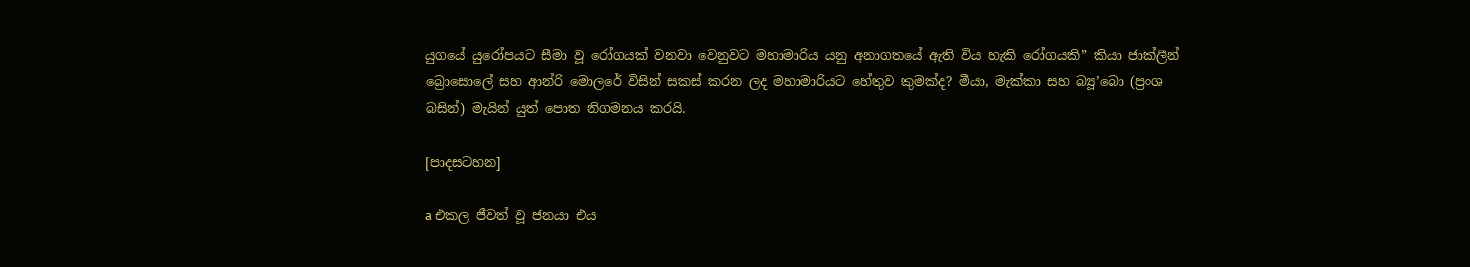යුගයේ යුරෝපයට සීමා වූ රෝගයක් වනවා වෙනුවට මහාමාරිය යනු අනාගතයේ ඇති විය හැකි රෝගයකි” කියා ජාක්ලීන් බ්‍රොසොලේ සහ ආන්රි මොලරේ විසින් සකස් කරන ලද මහාමාරියට හේතුව කුමක්ද? මීයා, මැක්කා සහ බ්‍යූ’බො (ප්‍රංශ බසින්) මැයින් යුත් පොත නිගමනය කරයි.

[පාදසටහන]

a එකල ජීවත් වූ ජනයා එය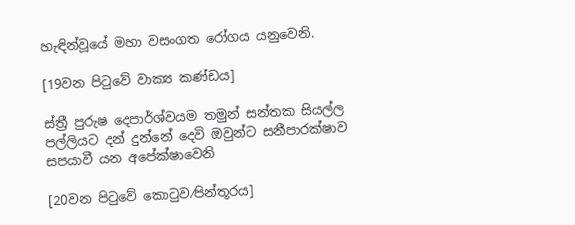හැඳින්වූයේ මහා වසංගත රෝගය යනුවෙනි.

[19වන පිටුවේ වාක්‍ය කණ්ඩය]

ස්ත්‍රී පුරුෂ දෙපාර්ශ්වයම තමුන් සන්තක සියල්ල පල්ලියට දන් දුන්නේ දෙවි ඔවුන්ට සනීපාරක්ෂාව සපයාවී යන අපේක්ෂාවෙනි

[20වන පිටුවේ කොටුව⁄පින්තූරය]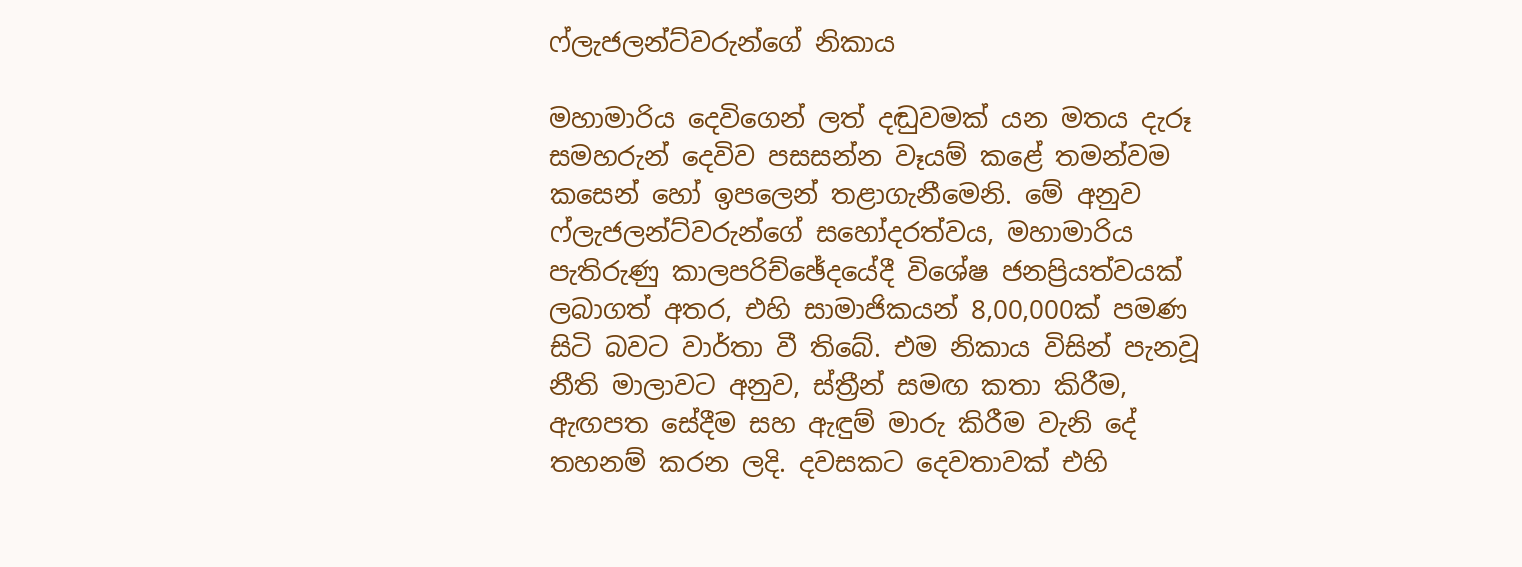ෆ්ලැජලන්ට්වරුන්ගේ නිකාය

මහාමාරිය දෙවිගෙන් ලත් දඬුවමක් යන මතය දැරූ සමහරුන් දෙවිව පසසන්න වෑයම් කළේ තමන්වම කසෙන් හෝ ඉපලෙන් තළාගැනීමෙනි. මේ අනුව ෆ්ලැජලන්ට්වරුන්ගේ සහෝදරත්වය, මහාමාරිය පැතිරුණු කාලපරිච්ඡේදයේදී විශේෂ ජනප්‍රියත්වයක් ලබාගත් අතර, එහි සාමාජිකයන් 8,00,000ක් පමණ සිටි බවට වාර්තා වී තිබේ. එම නිකාය විසින් පැනවූ නීති මාලාවට අනුව, ස්ත්‍රීන් සමඟ කතා කිරීම, ඇඟපත සේදීම සහ ඇඳුම් මාරු කිරීම වැනි දේ තහනම් කරන ලදි. දවසකට දෙවතාවක් එහි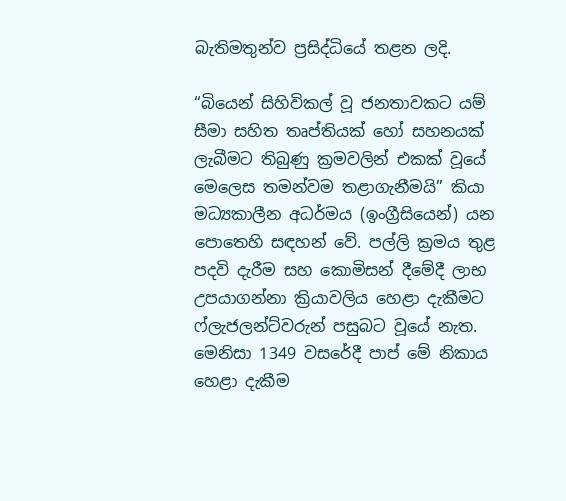බැතිමතුන්ව ප්‍රසිද්ධියේ තළන ලදි.

“බියෙන් සිහිවිකල් වූ ජනතාවකට යම් සීමා සහිත තෘප්තියක් හෝ සහනයක් ලැබීමට තිබුණු ක්‍රමවලින් එකක් වූයේ මෙලෙස තමන්වම තළාගැනීමයි” කියා මධ්‍යකාලීන අධර්මය (ඉංග්‍රීසියෙන්) යන පොතෙහි සඳහන් වේ. පල්ලි ක්‍රමය තුළ පදවි දැරීම සහ කොමිසන් දීමේදී ලාභ උපයාගන්නා ක්‍රියාවලිය හෙළා දැකීමට ෆ්ලැජලන්ට්වරුන් පසුබට වූයේ නැත. මෙනිසා 1349 වසරේදී පාප් මේ නිකාය හෙළා දැකීම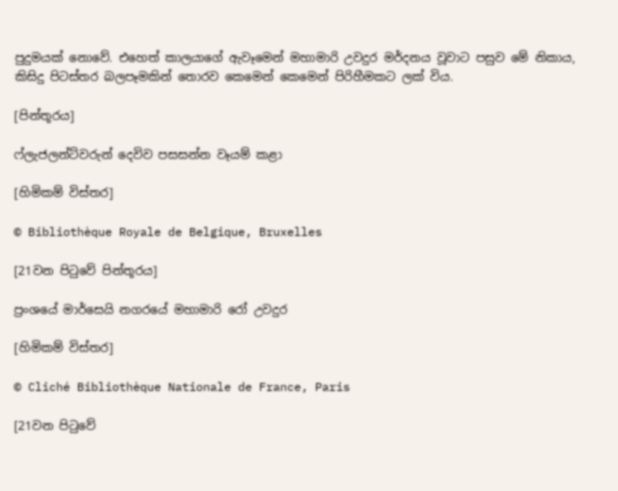පුදුමයක් නොවේ. එහෙත් කාලයාගේ ඇවෑමෙන් මහාමාරි උවදුර මර්දනය වූවාට පසුව මේ නිකාය, කිසිදු පිටස්තර බලපෑමකින් තොරව කෙමෙන් කෙමෙන් පිරිහීමකට ලක් විය.

[පින්තූරය]

ෆ්ලැජලන්ට්වරුන් දෙවිව පසසන්න වෑයම් කළා

[හිමිකම් විස්තර]

© Bibliothèque Royale de Belgique, Bruxelles

[21වන පිටුවේ පින්තූරය]

ප්‍රංශයේ මාර්සෙයි නගරයේ මහාමාරි රෝ උවදුර

[හිමිකම් විස්තර]

© Cliché Bibliothèque Nationale de France, Paris

[21වන පිටුවේ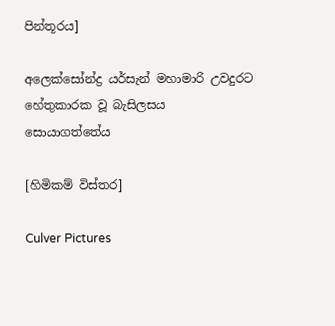පින්තූරය]

අලෙක්සෝන්ද්‍ර යර්සැන් මහාමාරි උවදුරට හේතුකාරක වූ බැසිලසය සොයාගත්තේය

[හිමිකම් විස්තර]

Culver Pictures